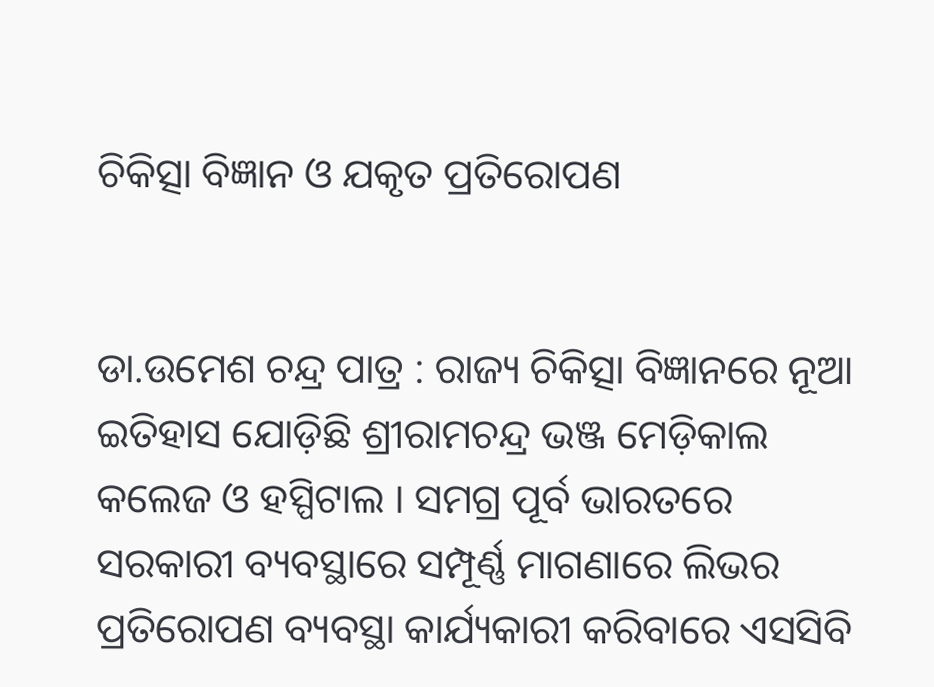ଚିକିତ୍ସା ବିଜ୍ଞାନ ଓ ଯକୃତ ପ୍ରତିରୋପଣ


ଡା.ଉମେଶ ଚନ୍ଦ୍ର ପାତ୍ର : ରାଜ୍ୟ ଚିକିତ୍ସା ବିଜ୍ଞାନରେ ନୂଆ ଇତିହାସ ଯୋଡ଼ିଛି ଶ୍ରୀରାମଚନ୍ଦ୍ର ଭଞ୍ଜ ମେଡ଼ିକାଲ କଲେଜ ଓ ହସ୍ପିଟାଲ । ସମଗ୍ର ପୂର୍ବ ଭାରତରେ ସରକାରୀ ବ୍ୟବସ୍ଥାରେ ସମ୍ପୂର୍ଣ୍ଣ ମାଗଣାରେ ଲିଭର ପ୍ରତିରୋପଣ ବ୍ୟବସ୍ଥା କାର୍ଯ୍ୟକାରୀ କରିବାରେ ଏସସିବି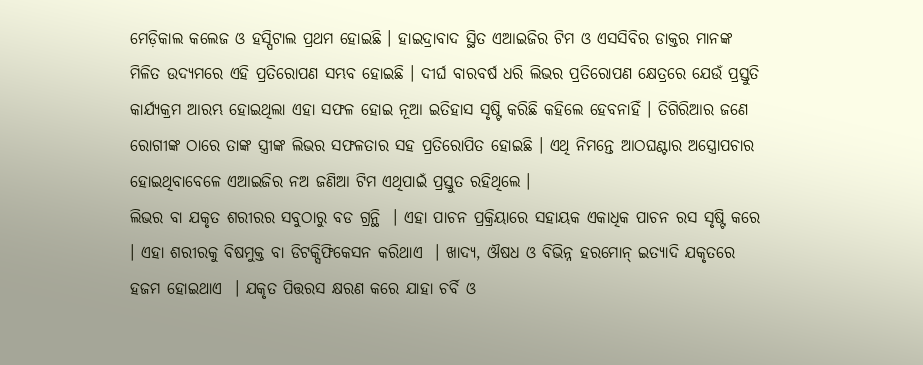ମେଡ଼ିକାଲ କଲେଜ ଓ ହସ୍ପିଟାଲ ପ୍ରଥମ ହୋଇଛି । ହାଇଦ୍ରାବାଦ ସ୍ଥିତ ଏଆଇଜିର ଟିମ ଓ ଏସସିବିର ଡାକ୍ତର ମାନଙ୍କ ମିଳିତ ଉଦ୍ୟମରେ ଏହି ପ୍ରତିରୋପଣ ସମ୍ଭବ ହୋଇଛି । ଦୀର୍ଘ ବାରବର୍ଷ ଧରି ଲିଭର ପ୍ରତିରୋପଣ କ୍ଷେତ୍ରରେ ଯେଉଁ ପ୍ରସ୍ତୁତି କାର୍ଯ୍ୟକ୍ରମ ଆରମ୍ଭ ହୋଇଥିଲା ଏହା ସଫଳ ହୋଇ ନୂଆ ଇତିହାସ ସୃଷ୍ଟି କରିଛି କହିଲେ ହେବନାହିଁ । ତିଗିରିଆର ଜଣେ ରୋଗୀଙ୍କ ଠାରେ ତାଙ୍କ ସ୍ତ୍ରୀଙ୍କ ଲିଭର ସଫଳତାର ସହ ପ୍ରତିରୋପିତ ହୋଇଛି । ଏଥି ନିମନ୍ତେ ଆଠଘଣ୍ଟାର ଅସ୍ତ୍ରୋପଚାର ହୋଇଥିବାବେଳେ ଏଆଇଜିର ନଅ ଜଣିଆ ଟିମ ଏଥିପାଇଁ ପ୍ରସ୍ତୁତ ରହିଥିଲେ ।
ଲିଭର ବା ଯକୃତ ଶରୀରର ସବୁଠାରୁ ବଡ ଗ୍ରନ୍ଥି  । ଏହା ପାଚନ ପ୍ରକ୍ରିୟାରେ ସହାୟକ ଏକାଧିକ ପାଚନ ରସ ସୃଷ୍ଟି କରେ  । ଏହା ଶରୀରକୁ ବିଷମୁକ୍ତ ବା ଡିଟକ୍ସିଫିକେସନ କରିଥାଏ  । ଖାଦ୍ୟ, ଔଷଧ ଓ ବିଭିନ୍ନ ହରମୋନ୍ ଇତ୍ୟାଦି ଯକୃତରେ ହଜମ ହୋଇଥାଏ  । ଯକୃତ ପିତ୍ତରସ କ୍ଷରଣ କରେ ଯାହା ଚର୍ବି ଓ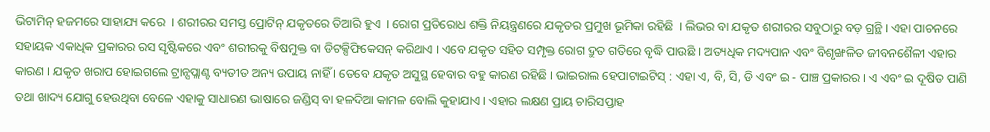ଭିଟାମିନ୍ ହଜମରେ ସାହାଯ୍ୟ କରେ  । ଶରୀରର ସମସ୍ତ ପ୍ରୋଟିନ୍ ଯକୃତରେ ତିଆରି ହୁଏ  । ରୋଗ ପ୍ରତିରୋଧ ଶକ୍ତି ନିୟନ୍ତ୍ରଣରେ ଯକୃତର ପ୍ରମୁଖ ଭୂମିକା ରହିଛି  । ଲିଭର ବା ଯକୃତ ଶରୀରର ସବୁଠାରୁ ବଡ଼ ଗ୍ରନ୍ଥି । ଏହା ପାଚନରେ ସହାୟକ ଏକାଧିକ ପ୍ରକାରର ରସ ସୃଷ୍ଟିକରେ ଏବଂ ଶରୀରକୁ ବିଷମୁକ୍ତ ବା ଡିଟକ୍ସିଫିକେସନ୍ କରିଥାଏ । ଏବେ ଯକୃତ ସହିତ ସମ୍ପୃକ୍ତ ରୋଗ ଦ୍ରୁତ ଗତିରେ ବୃଦ୍ଧି ପାଉଛି । ଅତ୍ୟଧିକ ମଦ୍ୟପାନ ଏବଂ ବିଶୃଙ୍ଖଳିତ ଜୀବନଶୈଳୀ ଏହାର କାରଣ । ଯକୃତ ଖରାପ ହୋଇଗଲେ ଟ୍ରାନ୍ସପ୍ଲାଣ୍ଟ ବ୍ୟତୀତ ଅନ୍ୟ ଉପାୟ ନାହିଁ । ତେବେ ଯକୃତ ଅସୁସ୍ଥ ହେବାର ବହୁ କାରଣ ରହିଛି । ଭାଇରାଲ ହେପାଟାଇଟିସ୍ : ଏହା ଏ, ବି, ସି, ଡି ଏବଂ ଇ - ପାଞ୍ଚ ପ୍ରକାରର । ଏ ଏବଂ ଇ ଦୂଷିତ ପାଣି ତଥା ଖାଦ୍ୟ ଯୋଗୁ ହେଉଥିବା ବେଳେ ଏହାକୁ ସାଧାରଣ ଭାଷାରେ ଜଣ୍ଡିସ୍ ବା ହଳଦିଆ କାମଳ ବୋଲି କୁହାଯାଏ । ଏହାର ଲକ୍ଷଣ ପ୍ରାୟ ଚାରିସପ୍ତାହ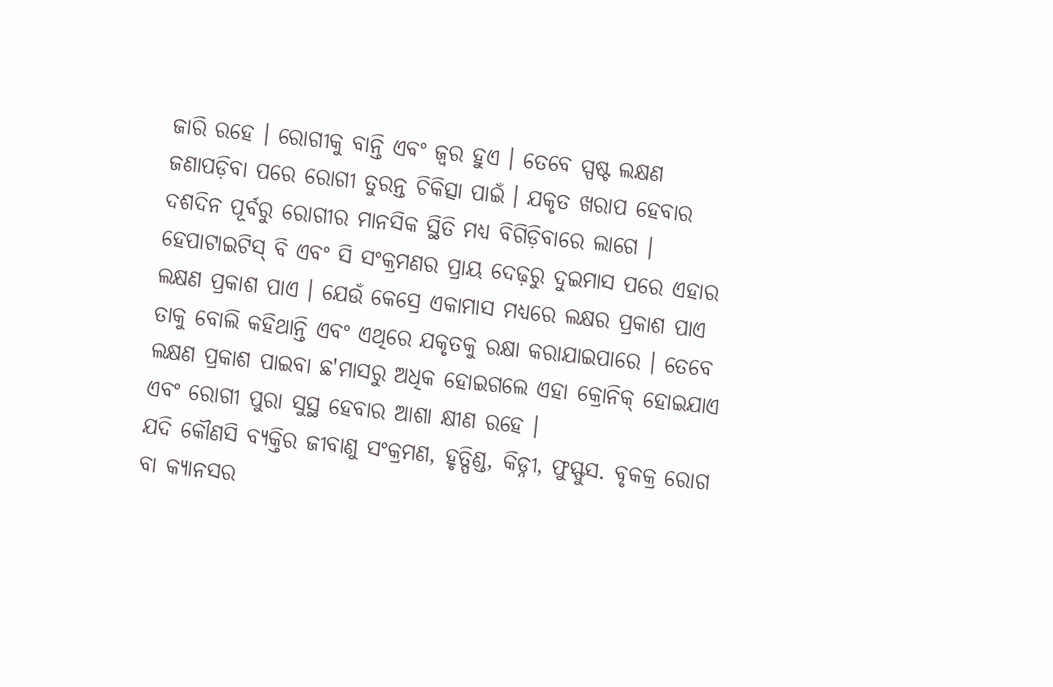ଜାରି ରହେ । ରୋଗୀକୁ ବାନ୍ତି ଏବଂ ଜ୍ୱର ହୁଏ । ତେବେ ସ୍ପଷ୍ଟ ଲକ୍ଷଣ ଜଣାପଡ଼ିବା ପରେ ରୋଗୀ ତୁରନ୍ତ ଚିକିତ୍ସା ପାଇଁ । ଯକୃତ ଖରାପ ହେବାର ଦଶଦିନ ପୂର୍ବରୁ ରୋଗୀର ମାନସିକ ସ୍ଥିତି ମଧ୍ୟ ବିଗିଡ଼ିବାରେ ଲାଗେ । ହେପାଟାଇଟିସ୍ ବି ଏବଂ ସି ସଂକ୍ରମଣର ପ୍ରାୟ ଦେଢ଼ରୁ ଦୁଇମାସ ପରେ ଏହାର ଲକ୍ଷଣ ପ୍ରକାଶ ପାଏ । ଯେଉଁ କେସ୍ରେ ଏକାମାସ ମଧ୍ୟରେ ଲକ୍ଷର ପ୍ରକାଶ ପାଏ ତାକୁ ବୋଲି କହିଥାନ୍ତି ଏବଂ ଏଥିରେ ଯକୃତକୁ ରକ୍ଷା କରାଯାଇପାରେ । ତେବେ ଲକ୍ଷଣ ପ୍ରକାଶ ପାଇବା ଛ'ମାସରୁ ଅଧିକ ହୋଇଗଲେ ଏହା କ୍ରୋନିକ୍ ହୋଇଯାଏ ଏବଂ ରୋଗୀ ପୁରା ସୁସ୍ଥ ହେବାର ଆଶା କ୍ଷୀଣ ରହେ ।
ଯଦି କୌଣସି ବ୍ୟକ୍ତିର ଜୀବାଣୁ ସଂକ୍ରମଣ, ହୃତ୍ପିଣ୍ଡ, କିଡ୍ନୀ, ଫୁସ୍ଫୁସ. ବୃକକ୍ର ରୋଗ ବା କ୍ୟାନସର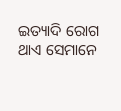ଇତ୍ୟାଦି ରୋଗ ଥାଏ ସେମାନେ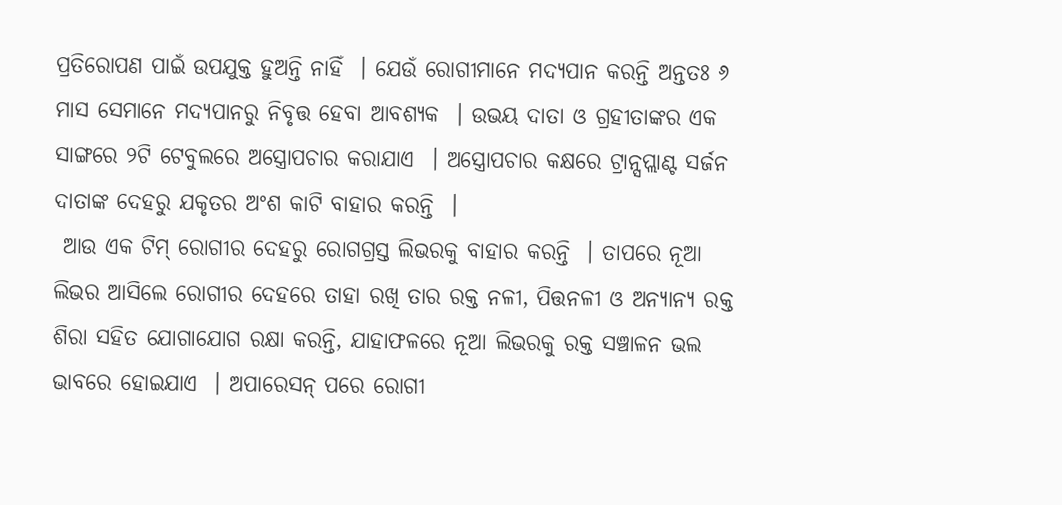ପ୍ରତିରୋପଣ ପାଇଁ ଉପଯୁକ୍ତ ହୁଅନ୍ତି ନାହିଁ  । ଯେଉଁ ରୋଗୀମାନେ ମଦ୍ୟପାନ କରନ୍ତି ଅନ୍ତତଃ ୬ ମାସ ସେମାନେ ମଦ୍ୟପାନରୁ ନିବୃତ୍ତ ହେବା ଆବଶ୍ୟକ  । ଉଭୟ ଦାତା ଓ ଗ୍ରହୀତାଙ୍କର ଏକ ସାଙ୍ଗରେ ୨ଟି ଟେବୁଲରେ ଅସ୍ତ୍ରୋପଚାର କରାଯାଏ  । ଅସ୍ତ୍ରୋପଚାର କକ୍ଷରେ ଟ୍ରାନ୍ସପ୍ଲାଣ୍ଟ ସର୍ଜନ ଦାତାଙ୍କ ଦେହରୁ ଯକୃତର ଅଂଶ କାଟି ବାହାର କରନ୍ତି  ।
 ଆଉ ଏକ ଟିମ୍ ରୋଗୀର ଦେହରୁ ରୋଗଗ୍ରସ୍ତ ଲିଭରକୁ ବାହାର କରନ୍ତି  । ତାପରେ ନୂଆ ଲିଭର ଆସିଲେ ରୋଗୀର ଦେହରେ ତାହା ରଖି ତାର ରକ୍ତ ନଳୀ, ପିତ୍ତନଳୀ ଓ ଅନ୍ୟାନ୍ୟ ରକ୍ତ ଶିରା ସହିତ ଯୋଗାଯୋଗ ରକ୍ଷା କରନ୍ତି, ଯାହାଫଳରେ ନୂଆ ଲିଭରକୁ ରକ୍ତ ସଞ୍ଚାଳନ ଭଲ ଭାବରେ ହୋଇଯାଏ  । ଅପାରେସନ୍ ପରେ ରୋଗୀ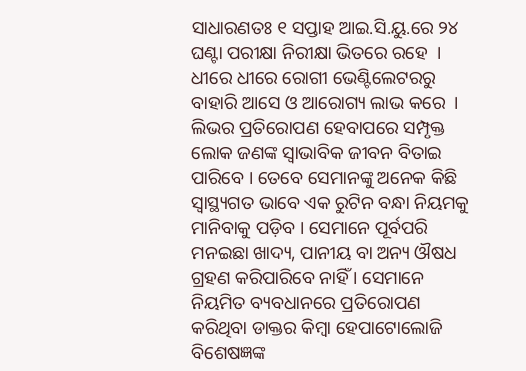ସାଧାରଣତଃ ୧ ସପ୍ତାହ ଆଇ.ସି.ୟୁ.ରେ ୨୪ ଘଣ୍ଟା ପରୀକ୍ଷା ନିରୀକ୍ଷା ଭିତରେ ରହେ  । ଧୀରେ ଧୀରେ ରୋଗୀ ଭେଣ୍ଟିଲେଟରରୁ ବାହାରି ଆସେ ଓ ଆରୋଗ୍ୟ ଲାଭ କରେ  । ଲିଭର ପ୍ରତିରୋପଣ ହେବାପରେ ସମ୍ପୃକ୍ତ ଲୋକ ଜଣଙ୍କ ସ୍ୱାଭାବିକ ଜୀବନ ବିତାଇ ପାରିବେ । ତେବେ ସେମାନଙ୍କୁ ଅନେକ କିଛି ସ୍ୱାସ୍ଥ୍ୟଗତ ଭାବେ ଏକ ରୁଟିନ ବନ୍ଧା ନିୟମକୁ ମାନିବାକୁ ପଡ଼ିବ । ସେମାନେ ପୂର୍ବପରି ମନଇଛା ଖାଦ୍ୟ, ପାନୀୟ ବା ଅନ୍ୟ ଔଷଧ ଗ୍ରହଣ କରିପାରିବେ ନାହିଁ । ସେମାନେ ନିୟମିତ ବ୍ୟବଧାନରେ ପ୍ରତିରୋପଣ କରିଥିବା ଡାକ୍ତର କିମ୍ବା ହେପାଟୋଲୋଜି ବିଶେଷଜ୍ଞଙ୍କ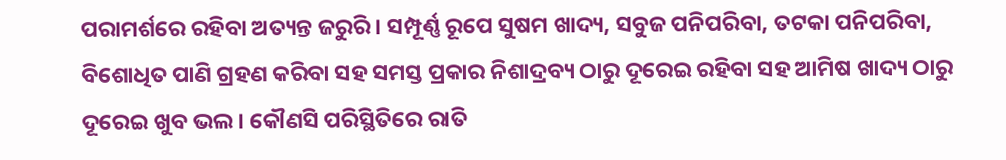ପରାମର୍ଶରେ ରହିବା ଅତ୍ୟନ୍ତ ଜରୁରି । ସମ୍ପୂର୍ଣ୍ଣ ରୂପେ ସୁଷମ ଖାଦ୍ୟ, ସବୁଜ ପନିପରିବା, ତଟକା ପନିପରିବା, ବିଶୋଧିତ ପାଣି ଗ୍ରହଣ କରିବା ସହ ସମସ୍ତ ପ୍ରକାର ନିଶାଦ୍ରବ୍ୟ ଠାରୁ ଦୂରେଇ ରହିବା ସହ ଆମିଷ ଖାଦ୍ୟ ଠାରୁ ଦୂରେଇ ଖୁବ ଭଲ । କୌଣସି ପରିସ୍ଥିତିରେ ରାତି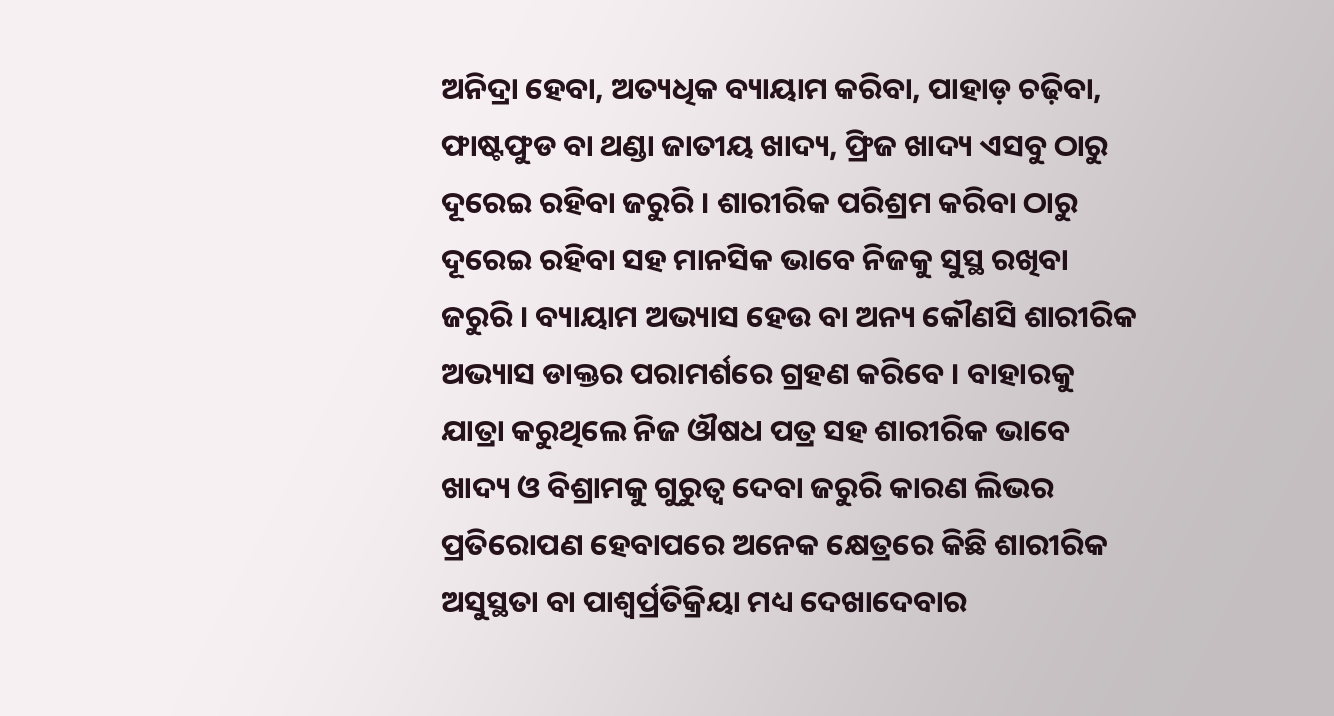ଅନିଦ୍ରା ହେବା, ଅତ୍ୟଧିକ ବ୍ୟାୟାମ କରିବା, ପାହାଡ଼ ଚଢ଼ିବା, ଫାଷ୍ଟଫୁଡ ବା ଥଣ୍ଡା ଜାତୀୟ ଖାଦ୍ୟ, ଫ୍ରିଜ ଖାଦ୍ୟ ଏସବୁ ଠାରୁ ଦୂରେଇ ରହିବା ଜରୁରି । ଶାରୀରିକ ପରିଶ୍ରମ କରିବା ଠାରୁ ଦୂରେଇ ରହିବା ସହ ମାନସିକ ଭାବେ ନିଜକୁ ସୁସ୍ଥ ରଖିବା ଜରୁରି । ବ୍ୟାୟାମ ଅଭ୍ୟାସ ହେଉ ବା ଅନ୍ୟ କୌଣସି ଶାରୀରିକ ଅଭ୍ୟାସ ଡାକ୍ତର ପରାମର୍ଶରେ ଗ୍ରହଣ କରିବେ । ବାହାରକୁ ଯାତ୍ରା କରୁଥିଲେ ନିଜ ଔଷଧ ପତ୍ର ସହ ଶାରୀରିକ ଭାବେ ଖାଦ୍ୟ ଓ ବିଶ୍ରାମକୁ ଗୁରୁତ୍ୱ ଦେବା ଜରୁରି କାରଣ ଲିଭର ପ୍ରତିରୋପଣ ହେବାପରେ ଅନେକ କ୍ଷେତ୍ରରେ କିଛି ଶାରୀରିକ ଅସୁସ୍ଥତା ବା ପାଶ୍ୱର୍ପ୍ରତିକ୍ରିୟା ମଧ୍ୟ ଦେଖାଦେବାର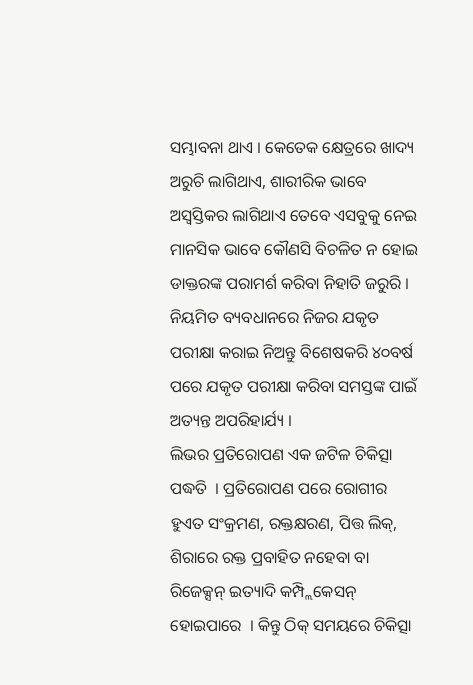ସମ୍ଭାବନା ଥାଏ । କେତେକ କ୍ଷେତ୍ରରେ ଖାଦ୍ୟ ଅରୁଚି ଲାଗିଥାଏ, ଶାରୀରିକ ଭାବେ ଅସ୍ୱସ୍ତିକର ଲାଗିଥାଏ ତେବେ ଏସବୁକୁ ନେଇ ମାନସିକ ଭାବେ କୌଣସି ବିଚଳିତ ନ ହୋଇ ଡାକ୍ତରଙ୍କ ପରାମର୍ଶ କରିବା ନିହାତି ଜରୁରି । ନିୟମିତ ବ୍ୟବଧାନରେ ନିଜର ଯକୃତ ପରୀକ୍ଷା କରାଇ ନିଅନ୍ତୁ ବିଶେଷକରି ୪୦ବର୍ଷ ପରେ ଯକୃତ ପରୀକ୍ଷା କରିବା ସମସ୍ତଙ୍କ ପାଇଁ ଅତ୍ୟନ୍ତ ଅପରିହାର୍ଯ୍ୟ ।
ଲିଭର ପ୍ରତିରୋପଣ ଏକ ଜଟିଳ ଚିକିତ୍ସା ପଦ୍ଧତି  । ପ୍ରତିରୋପଣ ପରେ ରୋଗୀର ହୁଏତ ସଂକ୍ରମଣ, ରକ୍ତକ୍ଷରଣ, ପିତ୍ତ ଲିକ୍, ଶିରାରେ ରକ୍ତ ପ୍ରବାହିତ ନହେବା ବା ରିଜେକ୍ସନ୍ ଇତ୍ୟାଦି କମ୍ପ୍ଲିକେସନ୍ ହୋଇପାରେ  । କିନ୍ତୁ ଠିକ୍ ସମୟରେ ଚିକିତ୍ସା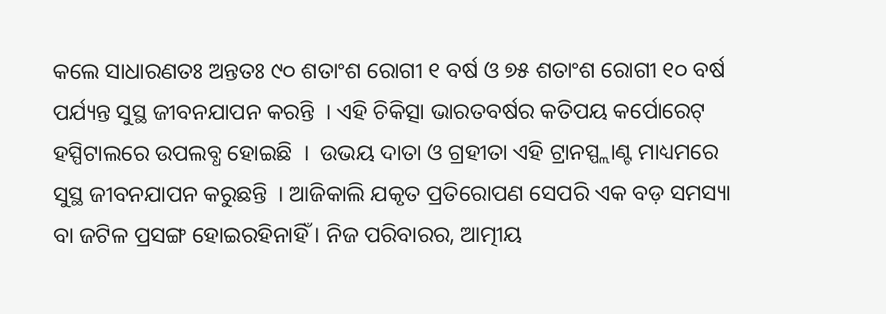କଲେ ସାଧାରଣତଃ ଅନ୍ତତଃ ୯୦ ଶତାଂଶ ରୋଗୀ ୧ ବର୍ଷ ଓ ୭୫ ଶତାଂଶ ରୋଗୀ ୧୦ ବର୍ଷ ପର୍ଯ୍ୟନ୍ତ ସୁସ୍ଥ ଜୀବନଯାପନ କରନ୍ତି  । ଏହି ଚିକିତ୍ସା ଭାରତବର୍ଷର କତିପୟ କର୍ପୋରେଟ୍ ହସ୍ପିଟାଲରେ ଉପଲବ୍ଧ ହୋଇଛି  ।  ଉଭୟ ଦାତା ଓ ଗ୍ରହୀତା ଏହି ଟ୍ରାନସ୍ପ୍ଲାଣ୍ଟ ମାଧ୍ୟମରେ ସୁସ୍ଥ ଜୀବନଯାପନ କରୁଛନ୍ତି  । ଆଜିକାଲି ଯକୃତ ପ୍ରତିରୋପଣ ସେପରି ଏକ ବଡ଼ ସମସ୍ୟା ବା ଜଟିଳ ପ୍ରସଙ୍ଗ ହୋଇରହିନାହିଁ । ନିଜ ପରିବାରର, ଆତ୍ମୀୟ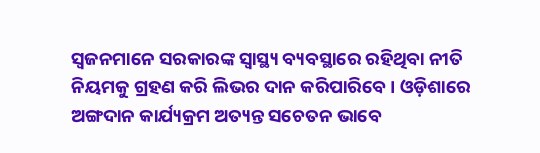ସ୍ୱଜନମାନେ ସରକାରଙ୍କ ସ୍ୱାସ୍ଥ୍ୟ ବ୍ୟବସ୍ଥାରେ ରହିଥିବା ନୀତି ନିୟମକୁ ଗ୍ରହଣ କରି ଲିଭର ଦାନ କରିପାରିବେ । ଓଡ଼ିଶାରେ ଅଙ୍ଗଦାନ କାର୍ଯ୍ୟକ୍ରମ ଅତ୍ୟନ୍ତ ସଚେତନ ଭାବେ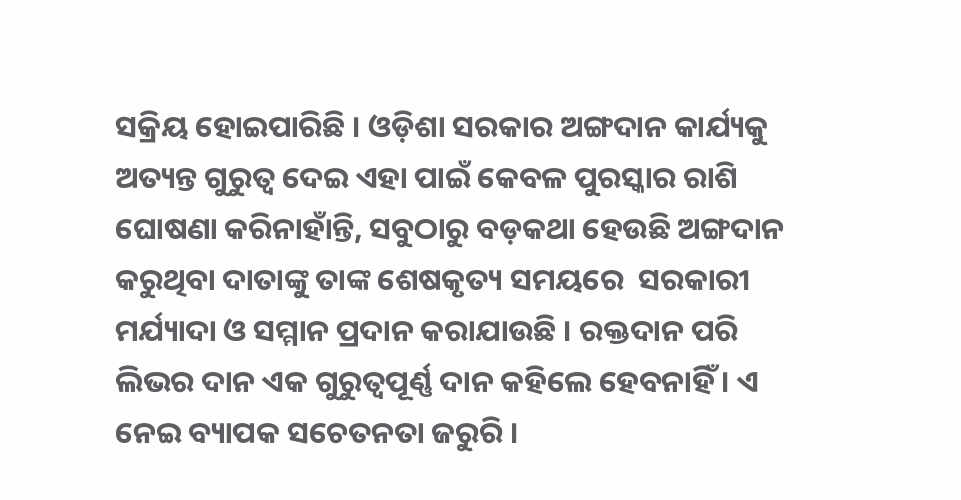ସକ୍ରିୟ ହୋଇପାରିଛି । ଓଡ଼ିଶା ସରକାର ଅଙ୍ଗଦାନ କାର୍ଯ୍ୟକୁ ଅତ୍ୟନ୍ତ ଗୁରୁତ୍ୱ ଦେଇ ଏହା ପାଇଁ କେବଳ ପୁରସ୍କାର ରାଶି ଘୋଷଣା କରିନାହାଁନ୍ତି, ସବୁଠାରୁ ବଡ଼କଥା ହେଉଛି ଅଙ୍ଗଦାନ କରୁଥିବା ଦାତାଙ୍କୁ ତାଙ୍କ ଶେଷକୃତ୍ୟ ସମୟରେ  ସରକାରୀ ମର୍ଯ୍ୟାଦା ଓ ସମ୍ମାନ ପ୍ରଦାନ କରାଯାଉଛି । ରକ୍ତଦାନ ପରି ଲିଭର ଦାନ ଏକ ଗୁରୁତ୍ୱପୂର୍ଣ୍ଣ ଦାନ କହିଲେ ହେବନାହିଁ । ଏ ନେଇ ବ୍ୟାପକ ସଚେତନତା ଜରୁରି ।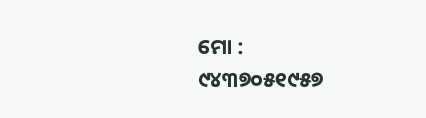ମୋ :  ୯୪୩୭୦୫୧୯୫୭